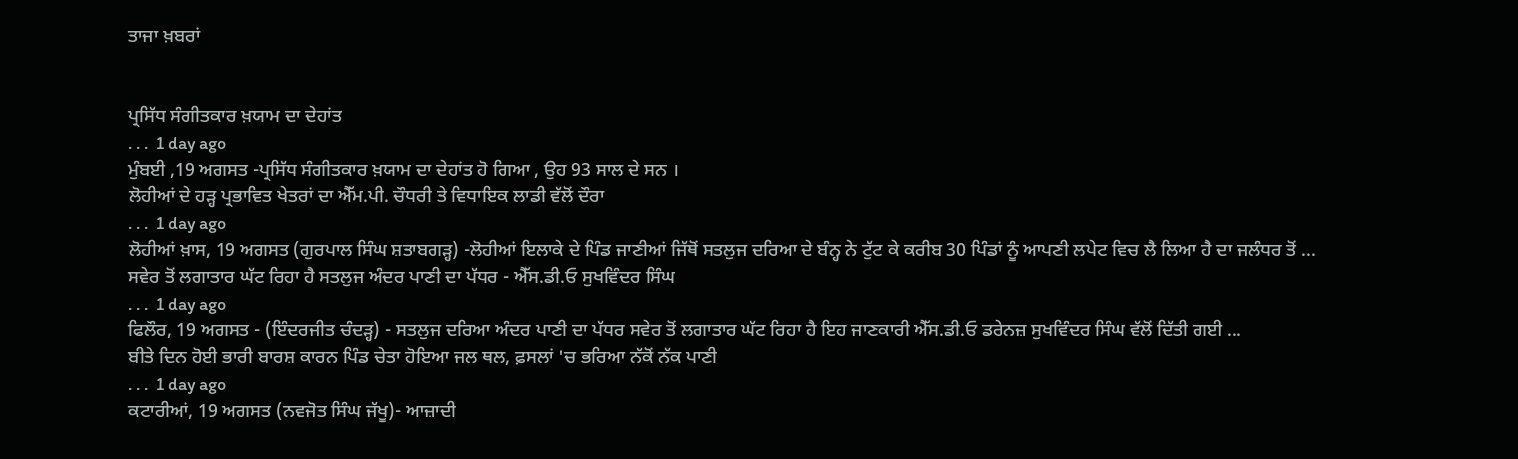ਤਾਜਾ ਖ਼ਬਰਾਂ


ਪ੍ਰਸਿੱਧ ਸੰਗੀਤਕਾਰ ਖ਼ਯਾਮ ਦਾ ਦੇਹਾਂਤ
. . .  1 day ago
ਮੁੰਬਈ ,19 ਅਗਸਤ -ਪ੍ਰਸਿੱਧ ਸੰਗੀਤਕਾਰ ਖ਼ਯਾਮ ਦਾ ਦੇਹਾਂਤ ਹੋ ਗਿਆ , ਉਹ 93 ਸਾਲ ਦੇ ਸਨ ।
ਲੋਹੀਆਂ ਦੇ ਹੜ੍ਹ ਪ੍ਰਭਾਵਿਤ ਖੇਤਰਾਂ ਦਾ ਐੱਮ.ਪੀ. ਚੌਧਰੀ ਤੇ ਵਿਧਾਇਕ ਲਾਡੀ ਵੱਲੋਂ ਦੌਰਾ
. . .  1 day ago
ਲੋਹੀਆਂ ਖ਼ਾਸ, 19 ਅਗਸਤ (ਗੁਰਪਾਲ ਸਿੰਘ ਸ਼ਤਾਬਗੜ੍ਹ) -ਲੋਹੀਆਂ ਇਲਾਕੇ ਦੇ ਪਿੰਡ ਜਾਣੀਆਂ ਜਿੱਥੋਂ ਸਤਲੁਜ ਦਰਿਆ ਦੇ ਬੰਨ੍ਹ ਨੇ ਟੁੱਟ ਕੇ ਕਰੀਬ 30 ਪਿੰਡਾਂ ਨੂੰ ਆਪਣੀ ਲਪੇਟ ਵਿਚ ਲੈ ਲਿਆ ਹੈ ਦਾ ਜਲੰਧਰ ਤੋਂ ...
ਸਵੇਰ ਤੋਂ ਲਗਾਤਾਰ ਘੱਟ ਰਿਹਾ ਹੈ ਸਤਲੁਜ ਅੰਦਰ ਪਾਣੀ ਦਾ ਪੱਧਰ - ਐੱਸ.ਡੀ.ਓ ਸੁਖਵਿੰਦਰ ਸਿੰਘ
. . .  1 day ago
ਫਿਲੌਰ, 19 ਅਗਸਤ - (ਇੰਦਰਜੀਤ ਚੰਦੜ੍ਹ) - ਸਤਲੁਜ ਦਰਿਆ ਅੰਦਰ ਪਾਣੀ ਦਾ ਪੱਧਰ ਸਵੇਰ ਤੋਂ ਲਗਾਤਾਰ ਘੱਟ ਰਿਹਾ ਹੈ ਇਹ ਜਾਣਕਾਰੀ ਐੱਸ.ਡੀ.ਓ ਡਰੇਨਜ਼ ਸੁਖਵਿੰਦਰ ਸਿੰਘ ਵੱਲੋਂ ਦਿੱਤੀ ਗਈ ...
ਬੀਤੇ ਦਿਨ ਹੋਈ ਭਾਰੀ ਬਾਰਸ਼ ਕਾਰਨ ਪਿੰਡ ਚੇਤਾ ਹੋਇਆ ਜਲ ਥਲ, ਫ਼ਸਲਾਂ 'ਚ ਭਰਿਆ ਨੱਕੋਂ ਨੱਕ ਪਾਣੀ
. . .  1 day ago
ਕਟਾਰੀਆਂ, 19 ਅਗਸਤ (ਨਵਜੋਤ ਸਿੰਘ ਜੱਖੂ)- ਆਜ਼ਾਦੀ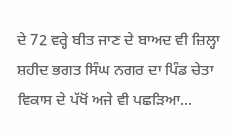ਦੇ 72 ਵਰ੍ਹੇ ਬੀਤ ਜਾਣ ਦੇ ਬਾਅਦ ਵੀ ਜ਼ਿਲ੍ਹਾ ਸ਼ਹੀਦ ਭਗਤ ਸਿੰਘ ਨਗਰ ਦਾ ਪਿੰਡ ਚੇਤਾ ਵਿਕਾਸ ਦੇ ਪੱਖੋਂ ਅਜੇ ਵੀ ਪਛੜਿਆ...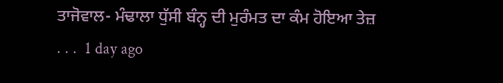ਤਾਜੋਵਾਲ- ਮੰਢਾਲਾ ਧੁੱਸੀ ਬੰਨ੍ਹ ਦੀ ਮੁਰੰਮਤ ਦਾ ਕੰਮ ਹੋਇਆ ਤੇਜ਼
. . .  1 day ago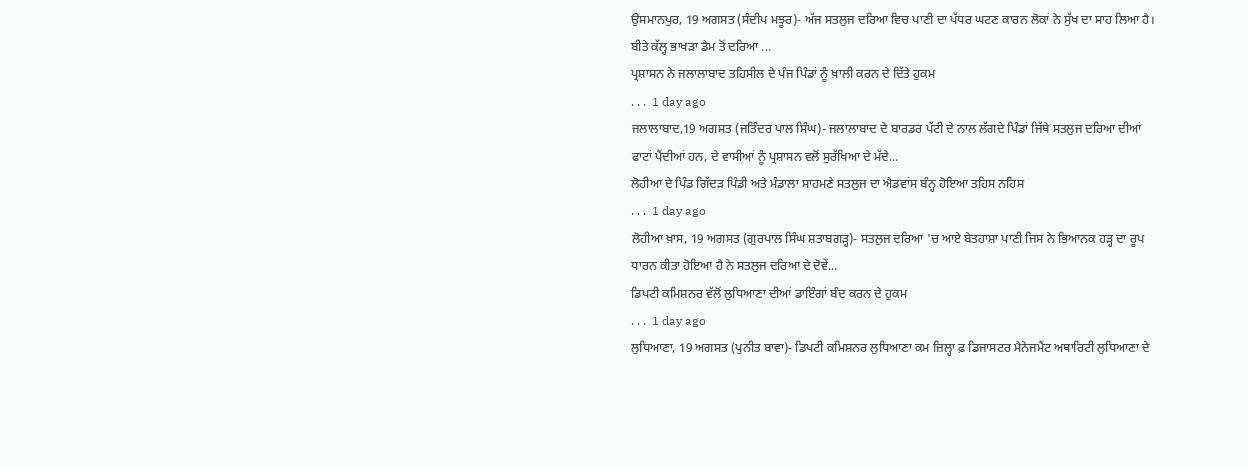ਉਸਮਾਨਪੁਰ, 19 ਅਗਸਤ (ਸੰਦੀਪ ਮਝੂਰ)- ਅੱਜ ਸਤਲੁਜ ਦਰਿਆ ਵਿਚ ਪਾਣੀ ਦਾ ਪੱਧਰ ਘਟਣ ਕਾਰਨ ਲੋਕਾਂ ਨੇ ਸੁੱਖ ਦਾ ਸਾਹ ਲਿਆ ਹੈ। ਬੀਤੇ ਕੱਲ੍ਹ ਭਾਖੜਾ ਡੈਮ ਤੋਂ ਦਰਿਆ ...
ਪ੍ਰਸ਼ਾਸਨ ਨੇ ਜਲਾਲਾਬਾਦ ਤਹਿਸੀਲ ਦੇ ਪੰਜ ਪਿੰਡਾਂ ਨੂੰ ਖ਼ਾਲੀ ਕਰਨ ਦੇ ਦਿੱਤੇ ਹੁਕਮ
. . .  1 day ago
ਜਲਾਲਾਬਾਦ,19 ਅਗਸਤ (ਜਤਿੰਦਰ ਪਾਲ ਸਿੰਘ)- ਜਲਾਲਾਬਾਦ ਦੇ ਬਾਰਡਰ ਪੱਟੀ ਦੇ ਨਾਲ ਲੱਗਦੇ ਪਿੰਡਾਂ ਜਿੱਥੇ ਸਤਲੁਜ ਦਰਿਆ ਦੀਆਂ ਫਾਟਾਂ ਪੈਂਦੀਆਂ ਹਨ, ਦੇ ਵਾਸੀਆਂ ਨੂੰ ਪ੍ਰਸ਼ਾਸਨ ਵਲੋਂ ਸੁਰੱਖਿਆ ਦੇ ਮੱਦੇ...
ਲੋਹੀਆ ਦੇ ਪਿੰਡ ਗਿੱਦੜ ਪਿੰਡੀ ਅਤੇ ਮੰਡਾਲਾ ਸਾਹਮਣੇ ਸਤਲੁਜ ਦਾ ਐਡਵਾਂਸ ਬੰਨ੍ਹ ਹੋਇਆ ਤਹਿਸ ਨਹਿਸ
. . .  1 day ago
ਲੋਹੀਆ ਖ਼ਾਸ, 19 ਅਗਸਤ (ਗੁਰਪਾਲ ਸਿੰਘ ਸ਼ਤਾਬਗੜ੍ਹ)- ਸਤਲੁਜ ਦਰਿਆ 'ਚ ਆਏ ਬੇਤਹਾਸ਼ਾ ਪਾਣੀ ਜਿਸ ਨੇ ਭਿਆਨਕ ਹੜ੍ਹ ਦਾ ਰੂਪ ਧਾਰਨ ਕੀਤਾ ਹੋਇਆ ਹੈ ਨੇ ਸਤਲੁਜ ਦਰਿਆ ਦੇ ਦੋਵੇਂ...
ਡਿਪਟੀ ਕਮਿਸ਼ਨਰ ਵੱਲੋਂ ਲੁਧਿਆਣਾ ਦੀਆਂ ਡਾਇੰਗਾਂ ਬੰਦ ਕਰਨ ਦੇ ਹੁਕਮ
. . .  1 day ago
ਲੁਧਿਆਣਾ, 19 ਅਗਸਤ (ਪੁਨੀਤ ਬਾਵਾ)- ਡਿਪਟੀ ਕਮਿਸ਼ਨਰ ਲੁਧਿਆਣਾ ਕਮ ਜ਼ਿਲ੍ਹਾ ਫ਼ ਡਿਜਾਸਟਰ ਮੈਨੇਜਮੈਂਟ ਅਥਾਰਿਟੀ ਲੁਧਿਆਣਾ ਦੇ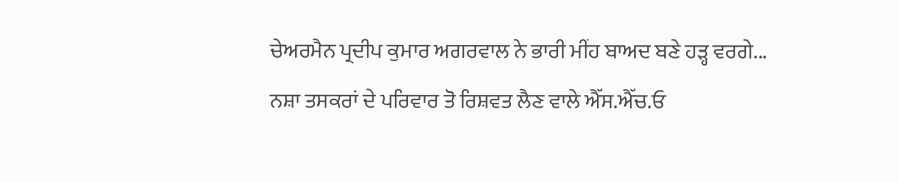ਚੇਅਰਮੈਨ ਪ੍ਰਦੀਪ ਕੁਮਾਰ ਅਗਰਵਾਲ ਨੇ ਭਾਰੀ ਮੀਂਹ ਬਾਅਦ ਬਣੇ ਹੜ੍ਹ ਵਰਗੇ...
ਨਸ਼ਾ ਤਸਕਰਾਂ ਦੇ ਪਰਿਵਾਰ ਤੋ ਰਿਸ਼ਵਤ ਲੈਣ ਵਾਲੇ ਐੱਸ.ਐੱਚ.ਓ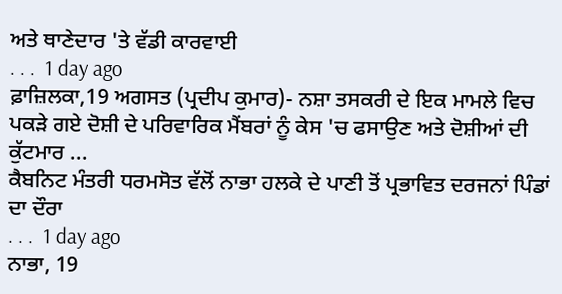ਅਤੇ ਥਾਣੇਦਾਰ 'ਤੇ ਵੱਡੀ ਕਾਰਵਾਈ
. . .  1 day ago
ਫ਼ਾਜ਼ਿਲਕਾ,19 ਅਗਸਤ (ਪ੍ਰਦੀਪ ਕੁਮਾਰ)- ਨਸ਼ਾ ਤਸਕਰੀ ਦੇ ਇਕ ਮਾਮਲੇ ਵਿਚ ਪਕੜੇ ਗਏ ਦੋਸ਼ੀ ਦੇ ਪਰਿਵਾਰਿਕ ਮੈਂਬਰਾਂ ਨੂੰ ਕੇਸ 'ਚ ਫਸਾਉਣ ਅਤੇ ਦੋਸ਼ੀਆਂ ਦੀ ਕੁੱਟਮਾਰ ...
ਕੈਬਨਿਟ ਮੰਤਰੀ ਧਰਮਸੋਤ ਵੱਲੋਂ ਨਾਭਾ ਹਲਕੇ ਦੇ ਪਾਣੀ ਤੋਂ ਪ੍ਰਭਾਵਿਤ ਦਰਜਨਾਂ ਪਿੰਡਾਂ ਦਾ ਦੌਰਾ
. . .  1 day ago
ਨਾਭਾ, 19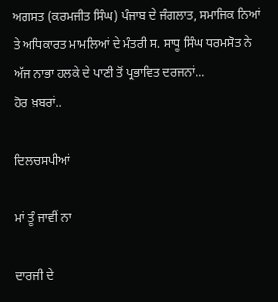ਅਗਸਤ (ਕਰਮਜੀਤ ਸਿੰਘ) ਪੰਜਾਬ ਦੇ ਜੰਗਲਾਤ, ਸਮਾਜਿਕ ਨਿਆਂ ਤੇ ਅਧਿਕਾਰਤ ਮਾਮਲਿਆਂ ਦੇ ਮੰਤਰੀ ਸ. ਸਾਧੂ ਸਿੰਘ ਧਰਮਸੋਤ ਨੇ ਅੱਜ ਨਾਭਾ ਹਲਕੇ ਦੇ ਪਾਣੀ ਤੋਂ ਪ੍ਰਭਾਵਿਤ ਦਰਜਨਾਂ...
ਹੋਰ ਖ਼ਬਰਾਂ..

ਦਿਲਚਸਪੀਆਂ

ਮਾਂ ਤੂੰ ਜਾਵੀਂ ਨਾ

ਦਾਰਜੀ ਦੇ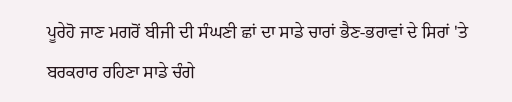ਪੂਰੇਹੋ ਜਾਣ ਮਗਰੋਂ ਬੀਜੀ ਦੀ ਸੰਘਣੀ ਛਾਂ ਦਾ ਸਾਡੇ ਚਾਰਾਂ ਭੈਣ-ਭਰਾਵਾਂ ਦੇ ਸਿਰਾਂ 'ਤੇ ਬਰਕਰਾਰ ਰਹਿਣਾ ਸਾਡੇ ਚੰਗੇ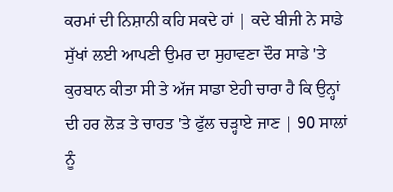ਕਰਮਾਂ ਦੀ ਨਿਸ਼ਾਨੀ ਕਹਿ ਸਕਦੇ ਹਾਂ | ਕਦੇ ਬੀਜੀ ਨੇ ਸਾਡੇ ਸੁੱਖਾਂ ਲਈ ਆਪਣੀ ਉਮਰ ਦਾ ਸੁਹਾਵਣਾ ਦੌਰ ਸਾਡੇ 'ਤੇ ਕੁਰਬਾਨ ਕੀਤਾ ਸੀ ਤੇ ਅੱਜ ਸਾਡਾ ਏਹੀ ਚਾਰਾ ਹੈ ਕਿ ਉਨ੍ਹਾਂ ਦੀ ਹਰ ਲੋੜ ਤੇ ਚਾਹਤ 'ਤੇ ਫੁੱਲ ਚੜ੍ਹਾਏ ਜਾਣ | 90 ਸਾਲਾਂ ਨੂੰ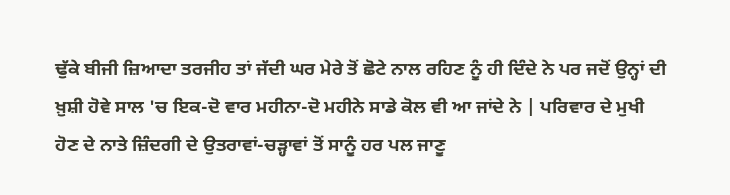ਢੁੱਕੇ ਬੀਜੀ ਜ਼ਿਆਦਾ ਤਰਜੀਹ ਤਾਂ ਜੱਦੀ ਘਰ ਮੇਰੇ ਤੋਂ ਛੋਟੇ ਨਾਲ ਰਹਿਣ ਨੂੰ ਹੀ ਦਿੰਦੇ ਨੇ ਪਰ ਜਦੋਂ ਉਨ੍ਹਾਂ ਦੀ ਖ਼ੁਸ਼ੀ ਹੋਵੇ ਸਾਲ 'ਚ ਇਕ-ਦੋ ਵਾਰ ਮਹੀਨਾ-ਦੋ ਮਹੀਨੇ ਸਾਡੇ ਕੋਲ ਵੀ ਆ ਜਾਂਦੇ ਨੇ | ਪਰਿਵਾਰ ਦੇ ਮੁਖੀ ਹੋਣ ਦੇ ਨਾਤੇ ਜ਼ਿੰਦਗੀ ਦੇ ਉਤਰਾਵਾਂ-ਚੜ੍ਹਾਵਾਂ ਤੋਂ ਸਾਨੂੰ ਹਰ ਪਲ ਜਾਣੂ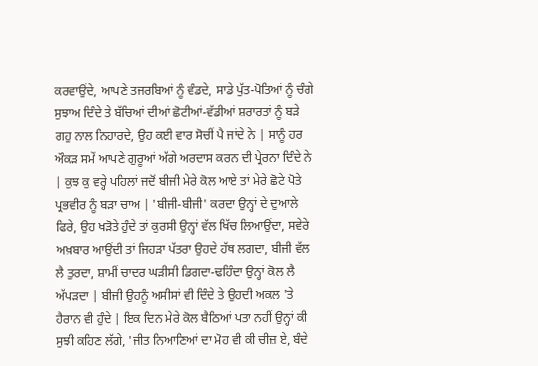ਕਰਵਾਉਂਦੇ, ਆਪਣੇ ਤਜਰਬਿਆਂ ਨੂੰ ਵੰਡਦੇ, ਸਾਡੇ ਪੁੱਤ-ਪੋਤਿਆਂ ਨੂੰ ਚੰਗੇ ਸੁਝਾਅ ਦਿੰਦੇ ਤੇ ਬੱਚਿਆਂ ਦੀਆਂ ਛੋਟੀਆਂ-ਵੱਡੀਆਂ ਸ਼ਰਾਰਤਾਂ ਨੂੰ ਬੜੇ ਗਹੁ ਨਾਲ ਨਿਹਾਰਦੇ, ਉਹ ਕਈ ਵਾਰ ਸੋਚੀਂ ਪੈ ਜਾਂਦੇ ਨੇ | ਸਾਨੂੰ ਹਰ ਔਕੜ ਸਮੇਂ ਆਪਣੇ ਗੁਰੂਆਂ ਅੱਗੇ ਅਰਦਾਸ ਕਰਨ ਦੀ ਪ੍ਰੇਰਨਾ ਦਿੰਦੇ ਨੇ | ਕੁਝ ਕੁ ਵਰ੍ਹੇ ਪਹਿਲਾਂ ਜਦੋਂ ਬੀਜੀ ਮੇਰੇ ਕੋਲ ਆਏ ਤਾਂ ਮੇਰੇ ਛੋਟੇ ਪੋਤੇ ਪ੍ਰਭਵੀਰ ਨੂੰ ਬੜਾ ਚਾਅ | 'ਬੀਜੀ-ਬੀਜੀ' ਕਰਦਾ ਉਨ੍ਹਾਂ ਦੇ ਦੁਆਲੇ ਫਿਰੇ, ਉਹ ਖੜੋਤੇ ਹੁੰਦੇ ਤਾਂ ਕੁਰਸੀ ਉਨ੍ਹਾਂ ਵੱਲ ਖਿੱਚ ਲਿਆਉਂਦਾ, ਸਵੇਰੇ ਅਖ਼ਬਾਰ ਆਉਂਦੀ ਤਾਂ ਜਿਹੜਾ ਪੱਤਰਾ ਉਹਦੇ ਹੱਥ ਲਗਦਾ, ਬੀਜੀ ਵੱਲ ਲੈ ਤੁਰਦਾ, ਸ਼ਾਮੀਂ ਚਾਦਰ ਘੜੀਸੀ ਡਿਗਦਾ-ਢਹਿੰਦਾ ਉਨ੍ਹਾਂ ਕੋਲ ਲੈ ਅੱਪੜਦਾ | ਬੀਜੀ ਉਹਨੂੰ ਅਸੀਸਾਂ ਵੀ ਦਿੰਦੇ ਤੇ ਉਹਦੀ ਅਕਲ 'ਤੇ ਹੈਰਾਨ ਵੀ ਹੁੰਦੇ | ਇਕ ਦਿਨ ਮੇਰੇ ਕੋਲ ਬੈਠਿਆਂ ਪਤਾ ਨਹੀਂ ਉਨ੍ਹਾਂ ਕੀ ਸੁਝੀ ਕਹਿਣ ਲੱਗੇ, 'ਜੀਤ ਨਿਆਣਿਆਂ ਦਾ ਮੋਹ ਵੀ ਕੀ ਚੀਜ਼ ਏ, ਬੰਦੇ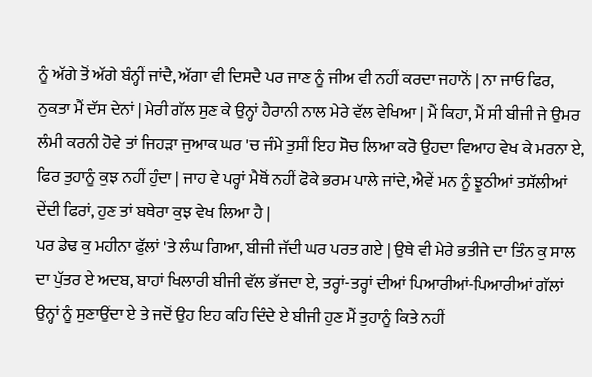ਨੂੰ ਅੱਗੇ ਤੋਂ ਅੱਗੇ ਬੰਨ੍ਹੀਂ ਜਾਂਦੈ, ਅੱਗਾ ਵੀ ਦਿਸਦੈ ਪਰ ਜਾਣ ਨੂੰ ਜੀਅ ਵੀ ਨਹੀਂ ਕਰਦਾ ਜਹਾਨੋਂ | ਨਾ ਜਾਓ ਫਿਰ, ਨੁਕਤਾ ਮੈਂ ਦੱਸ ਦੇਨਾਂ | ਮੇਰੀ ਗੱਲ ਸੁਣ ਕੇ ਉਨ੍ਹਾਂ ਹੈਰਾਨੀ ਨਾਲ ਮੇਰੇ ਵੱਲ ਵੇਖਿਆ | ਮੈਂ ਕਿਹਾ, ਮੈਂ ਸੀ ਬੀਜੀ ਜੇ ਉਮਰ ਲੰਮੀ ਕਰਨੀ ਹੋਵੇ ਤਾਂ ਜਿਹੜਾ ਜੁਆਕ ਘਰ 'ਚ ਜੰਮੇ ਤੁਸੀਂ ਇਹ ਸੋਚ ਲਿਆ ਕਰੋ ਉਹਦਾ ਵਿਆਹ ਵੇਖ ਕੇ ਮਰਨਾ ਏ, ਫਿਰ ਤੁਹਾਨੂੰ ਕੁਝ ਨਹੀਂ ਹੁੰਦਾ | ਜਾਹ ਵੇ ਪਰ੍ਹਾਂ ਮੈਥੋਂ ਨਹੀਂ ਫੋਕੇ ਭਰਮ ਪਾਲੇ ਜਾਂਦੇ, ਐਵੇਂ ਮਨ ਨੂੰ ਝੂਠੀਆਂ ਤਸੱਲੀਆਂ ਦੇਂਦੀ ਫਿਰਾਂ, ਹੁਣ ਤਾਂ ਬਥੇਰਾ ਕੁਝ ਵੇਖ ਲਿਆ ਹੈ |
ਪਰ ਡੇਢ ਕੁ ਮਹੀਨਾ ਫੁੱਲਾਂ 'ਤੇ ਲੰਘ ਗਿਆ, ਬੀਜੀ ਜੱਦੀ ਘਰ ਪਰਤ ਗਏ | ਉਥੇ ਵੀ ਮੇਰੇ ਭਤੀਜੇ ਦਾ ਤਿੰਨ ਕੁ ਸਾਲ ਦਾ ਪੁੱਤਰ ਏ ਅਦਬ, ਬਾਹਾਂ ਖਿਲਾਰੀ ਬੀਜੀ ਵੱਲ ਭੱਜਦਾ ਏ, ਤਰ੍ਹਾਂ-ਤਰ੍ਹਾਂ ਦੀਆਂ ਪਿਆਰੀਆਂ-ਪਿਆਰੀਆਂ ਗੱਲਾਂ ਉਨ੍ਹਾਂ ਨੂੰ ਸੁਣਾਉਂਦਾ ਏ ਤੇ ਜਦੋਂ ਉਹ ਇਹ ਕਹਿ ਦਿੰਦੇ ਏ ਬੀਜੀ ਹੁਣ ਮੈਂ ਤੁਹਾਨੂੰ ਕਿਤੇ ਨਹੀਂ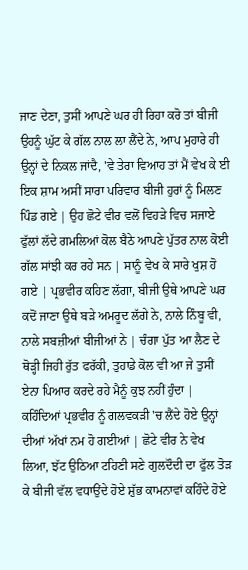ਜਾਣ ਦੇਣਾ, ਤੁਸੀਂ ਆਪਣੇ ਘਰ ਹੀ ਰਿਹਾ ਕਰੋ ਤਾਂ ਬੀਜੀ ਉਹਨੂੰ ਘੁੱਟ ਕੇ ਗੱਲ ਨਾਲ ਲਾ ਲੈਂਦੇ ਨੇ, ਆਪ ਮੁਹਾਰੇ ਹੀ ਉਨ੍ਹਾਂ ਦੇ ਨਿਕਲ ਜਾਂਦੈ, 'ਵੇ ਤੇਰਾ ਵਿਆਹ ਤਾਂ ਮੈਂ ਵੇਖ ਕੇ ਈ ਇਕ ਸ਼ਾਮ ਅਸੀਂ ਸਾਰਾ ਪਰਿਵਾਰ ਬੀਜੀ ਹੁਰਾਂ ਨੂੰ ਮਿਲਣ ਪਿੰਡ ਗਏ | ਉਹ ਛੋਟੇ ਵੀਰ ਵਲੋਂ ਵਿਹੜੇ ਵਿਚ ਸਜਾਏ ਫੁੱਲਾਂ ਲੱਦੇ ਗਮਲਿਆਂ ਕੋਲ ਬੈਠੇ ਆਪਣੇ ਪੁੱਤਰ ਨਾਲ ਕੋਈ ਗੱਲ ਸਾਂਝੀ ਕਰ ਰਹੇ ਸਨ | ਸਾਨੂੰ ਵੇਖ ਕੇ ਸਾਰੇ ਖੁਸ਼ ਹੋ ਗਏ | ਪ੍ਰਭਵੀਰ ਕਹਿਣ ਲੱਗਾ, ਬੀਜੀ ਉਥੇ ਆਪਣੇ ਘਰ ਕਦੋਂ ਜਾਣਾ ਉਥੇ ਬੜੇ ਅਮਰੂਦ ਲੱਗੇ ਨੇ, ਨਾਲੇ ਨਿੰਬੂ ਵੀ, ਨਾਲੇ ਸਬਜ਼ੀਆਂ ਬੀਜੀਆਂ ਨੇ | ਚੰਗਾ ਪੁੱਤ ਆ ਲੈਣ ਦੇ ਥੋੜ੍ਹੀ ਜਿਹੀ ਰੁੱਤ ਫਰੱਕੀ, ਤੁਹਾਡੇ ਕੋਲ ਵੀ ਆ ਜੇ ਤੁਸੀਂ ਏਨਾ ਪਿਆਰ ਕਰਦੇ ਰਹੇ ਮੈਨੂੰ ਕੁਝ ਨਹੀਂ ਹੁੰਦਾ | ਕਹਿੰਦਿਆਂ ਪ੍ਰਭਵੀਰ ਨੂੰ ਗਲਵਕੜੀ 'ਚ ਲੈਂਦੇ ਹੋਏ ਉਨ੍ਹਾਂ ਦੀਆਂ ਅੱਖਾਂ ਨਮ ਹੋ ਗਈਆਂ | ਛੋਟੇ ਵੀਰ ਨੇ ਵੇਖ ਲਿਆ, ਝੱਟ ਉਠਿਆ ਟਹਿਣੀ ਸਣੇ ਗੁਲਦੌਦੀ ਦਾ ਫੁੱਲ ਤੋੜ ਕੇ ਬੀਜੀ ਵੱਲ ਵਧਾਉਂਦੇ ਹੋਏ ਸ਼ੁੱਭ ਕਾਮਨਾਵਾਂ ਕਹਿੰਦੇ ਹੋਏ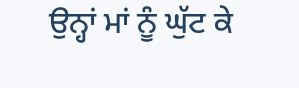ਉਨ੍ਹਾਂ ਮਾਂ ਨੂੰ ਘੁੱਟ ਕੇ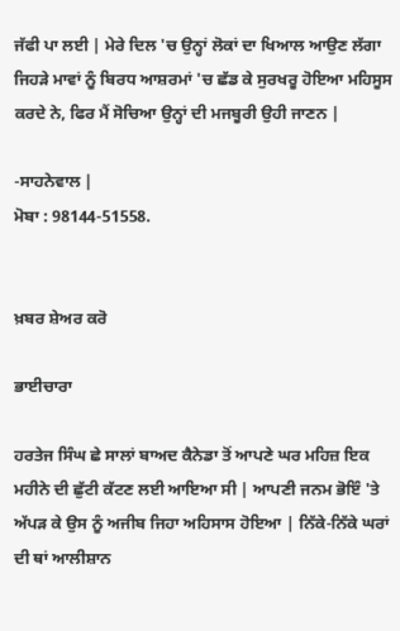ਜੱਫੀ ਪਾ ਲਈ | ਮੇਰੇ ਦਿਲ 'ਚ ਉਨ੍ਹਾਂ ਲੋਕਾਂ ਦਾ ਖਿਆਲ ਆਉਣ ਲੱਗਾ ਜਿਹੜੇ ਮਾਵਾਂ ਨੂੰ ਬਿਰਧ ਆਸ਼ਰਮਾਂ 'ਚ ਛੱਡ ਕੇ ਸੁਰਖਰੂ ਹੋਇਆ ਮਹਿਸੂਸ ਕਰਦੇ ਨੇ, ਫਿਰ ਮੈਂ ਸੋਚਿਆ ਉਨ੍ਹਾਂ ਦੀ ਮਜਬੂਰੀ ਉਹੀ ਜਾਣਨ |

-ਸਾਹਨੇਵਾਲ |
ਮੋਬਾ : 98144-51558.


ਖ਼ਬਰ ਸ਼ੇਅਰ ਕਰੋ

ਭਾਈਚਾਰਾ

ਹਰਤੇਜ ਸਿੰਘ ਛੇ ਸਾਲਾਂ ਬਾਅਦ ਕੈਨੇਡਾ ਤੋਂ ਆਪਣੇ ਘਰ ਮਹਿਜ਼ ਇਕ ਮਹੀਨੇ ਦੀ ਛੁੱਟੀ ਕੱਟਣ ਲਈ ਆਇਆ ਸੀ | ਆਪਣੀ ਜਨਮ ਭੋਇੰ 'ਤੇ ਅੱਪੜ ਕੇ ਉਸ ਨੂੰ ਅਜੀਬ ਜਿਹਾ ਅਹਿਸਾਸ ਹੋਇਆ | ਨਿੱਕੇ-ਨਿੱਕੇ ਘਰਾਂ ਦੀ ਥਾਂ ਆਲੀਸ਼ਾਨ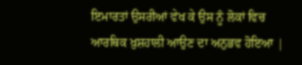ਇਮਾਰਤਾਂ ਉਸਰੀਆਂ ਵੇਖ ਕੇ ਉਸ ਨੂੰ ਲੋਕਾਂ ਵਿਚ ਆਰਥਿਕ ਖ਼ੁਸ਼ਹਾਲੀ ਆਉਣ ਦਾ ਅਨੁਭਵ ਹੋਇਆ |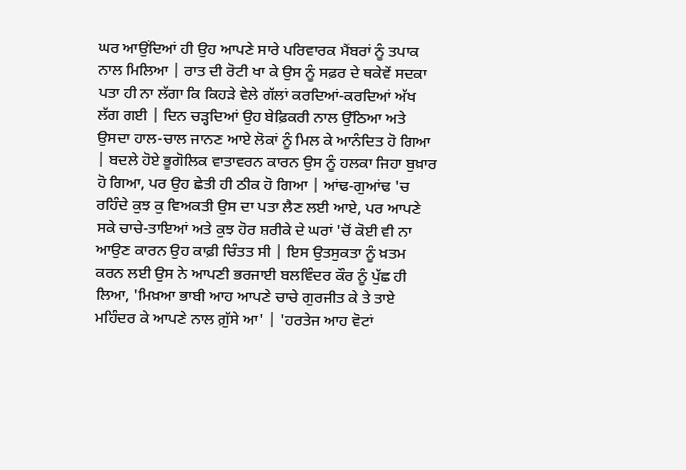ਘਰ ਆਉਂਦਿਆਂ ਹੀ ਉਹ ਆਪਣੇ ਸਾਰੇ ਪਰਿਵਾਰਕ ਮੈਂਬਰਾਂ ਨੂੰ ਤਪਾਕ ਨਾਲ ਮਿਲਿਆ | ਰਾਤ ਦੀ ਰੋਟੀ ਖਾ ਕੇ ਉਸ ਨੂੰ ਸਫ਼ਰ ਦੇ ਥਕੇਵੇਂ ਸਦਕਾ ਪਤਾ ਹੀ ਨਾ ਲੱਗਾ ਕਿ ਕਿਹੜੇ ਵੇਲੇ ਗੱਲਾਂ ਕਰਦਿਆਂ-ਕਰਦਿਆਂ ਅੱਖ ਲੱਗ ਗਈ | ਦਿਨ ਚੜ੍ਹਦਿਆਂ ਉਹ ਬੇਫ਼ਿਕਰੀ ਨਾਲ ਉੱਠਿਆ ਅਤੇ ਉਸਦਾ ਹਾਲ-ਚਾਲ ਜਾਨਣ ਆਏ ਲੋਕਾਂ ਨੂੰ ਮਿਲ ਕੇ ਆਨੰਦਿਤ ਹੋ ਗਿਆ | ਬਦਲੇ ਹੋਏ ਭੂਗੋਲਿਕ ਵਾਤਾਵਰਨ ਕਾਰਨ ਉਸ ਨੂੰ ਹਲਕਾ ਜਿਹਾ ਬੁਖ਼ਾਰ ਹੋ ਗਿਆ, ਪਰ ਉਹ ਛੇਤੀ ਹੀ ਠੀਕ ਹੋ ਗਿਆ | ਆਂਢ-ਗੁਆਂਢ 'ਚ ਰਹਿੰਦੇ ਕੁਝ ਕੁ ਵਿਅਕਤੀ ਉਸ ਦਾ ਪਤਾ ਲੈਣ ਲਈ ਆਏ, ਪਰ ਆਪਣੇ ਸਕੇ ਚਾਚੇ-ਤਾਇਆਂ ਅਤੇ ਕੁਝ ਹੋਰ ਸ਼ਰੀਕੇ ਦੇ ਘਰਾਂ 'ਚੋਂ ਕੋਈ ਵੀ ਨਾ ਆਉਣ ਕਾਰਨ ਉਹ ਕਾਫ਼ੀ ਚਿੰਤਤ ਸੀ | ਇਸ ਉਤਸੁਕਤਾ ਨੂੰ ਖ਼ਤਮ ਕਰਨ ਲਈ ਉਸ ਨੇ ਆਪਣੀ ਭਰਜਾਈ ਬਲਵਿੰਦਰ ਕੌਰ ਨੂੰ ਪੁੱਛ ਹੀ ਲਿਆ, 'ਮਿਖ਼ਆ ਭਾਬੀ ਆਹ ਆਪਣੇ ਚਾਚੇ ਗੁਰਜੀਤ ਕੇ ਤੇ ਤਾਏ ਮਹਿੰਦਰ ਕੇ ਆਪਣੇ ਨਾਲ ਗ਼ੁੱਸੇ ਆ' | 'ਹਰਤੇਜ ਆਹ ਵੋਟਾਂ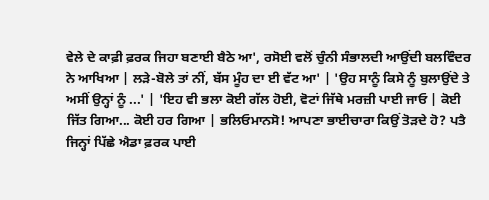ਵੇਲੇ ਦੇ ਕਾਫ਼ੀ ਫ਼ਰਕ ਜਿਹਾ ਬਣਾਈ ਬੈਠੇ ਆ', ਰਸੋਈ ਵਲੋਂ ਚੁੰਨੀ ਸੰਭਾਲਦੀ ਆਉਂਦੀ ਬਲਵਿੰਦਰ ਨੇ ਆਖਿਆ | ਲੜੇ-ਬੋਲੇ ਤਾਂ ਨੀਂ, ਬੱਸ ਮੂੰਹ ਦਾ ਈ ਵੱਟ ਆ' | 'ਉਹ ਸਾਨੂੰ ਕਿਸੇ ਨੂੰ ਬੁਲਾਉਂਦੇ ਤੇ ਅਸੀਂ ਉਨ੍ਹਾਂ ਨੂੰ ...' | 'ਇਹ ਵੀ ਭਲਾ ਕੋਈ ਗੱਲ ਹੋਈ, ਵੋਟਾਂ ਜਿੱਥੇ ਮਰਜ਼ੀ ਪਾਈ ਜਾਓ | ਕੋਈ ਜਿੱਤ ਗਿਆ... ਕੋਈ ਹਰ ਗਿਆ | ਭਲਿਓਮਾਨਸੋ! ਆਪਣਾ ਭਾਈਚਾਰਾ ਕਿਉਂ ਤੋੜਦੇ ਹੋ? ਪਤੈ ਜਿਨ੍ਹਾਂ ਪਿੱਛੇ ਐਡਾ ਫ਼ਰਕ ਪਾਈ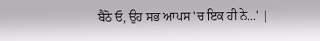ਬੈਠੋ ਓ, ਉਹ ਸਭ ਆਪਸ 'ਚ ਇਕ ਹੀ ਨੇ...' |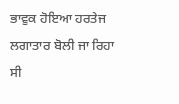ਭਾਵੁਕ ਹੋਇਆ ਹਰਤੇਜ ਲਗਾਤਾਰ ਬੋਲੀ ਜਾ ਰਿਹਾ ਸੀ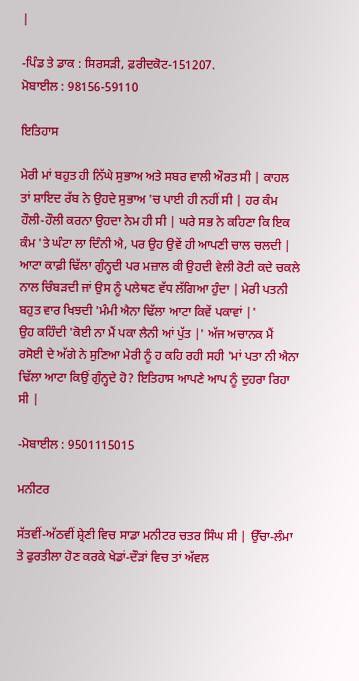|

-ਪਿੰਡ ਤੇ ਡਾਕ : ਸਿਰਸੜੀ, ਫ਼ਰੀਦਕੋਟ-151207.
ਮੋਬਾਈਲ : 98156-59110

ਇਤਿਹਾਸ

ਮੇਰੀ ਮਾਂ ਬਹੁਤ ਹੀ ਨਿੱਘੇ ਸੁਭਾਅ ਅਤੇ ਸਬਰ ਵਾਲੀ ਔਰਤ ਸੀ | ਕਾਹਲ ਤਾਂ ਸ਼ਾਇਦ ਰੱਬ ਨੇ ਉਹਦੇ ਸੁਭਾਅ 'ਚ ਪਾਈ ਹੀ ਨਹੀਂ ਸੀ | ਹਰ ਕੰਮ ਹੌਲੀ-ਹੌਲੀ ਕਰਨਾ ਉਹਦਾ ਨੇਮ ਹੀ ਸੀ | ਘਰੇ ਸਭ ਨੇ ਕਹਿਣਾ ਕਿ ਇਕ ਕੰਮ 'ਤੇ ਘੰਟਾ ਲਾ ਦਿੰਨੀ ਐ, ਪਰ ਉਹ ਉਵੇਂ ਹੀ ਆਪਣੀ ਚਾਲ ਚਲਦੀ | ਆਟਾ ਕਾਫ਼ੀ ਢਿੱਲਾ ਗੁੰਨ੍ਹਦੀ ਪਰ ਮਜ਼ਾਲ ਕੀ ਉਹਦੀ ਵੇਲੀ ਰੋਟੀ ਕਦੇ ਚਕਲੇ ਨਾਲ ਚਿੰਬੜਦੀ ਜਾਂ ਉਸ ਨੂੰ ਪਲੇਥਣ ਵੱਧ ਲੱਗਿਆ ਹੁੰਦਾ | ਮੇਰੀ ਪਤਨੀ ਬਹੁਤ ਵਾਰ ਖਿਝਦੀ 'ਮੰਮੀ ਐਨਾ ਢਿੱਲਾ ਆਟਾ ਕਿਵੇਂ ਪਕਾਵਾਂ |'
ਉਹ ਕਹਿੰਦੀ 'ਕੋਈ ਨਾ ਮੈਂ ਪਕਾ ਲੈਨੀ ਆਂ ਪੁੱਤ |' ਅੱਜ ਅਚਾਨਕ ਮੈਂ ਰਸੋਈ ਦੇ ਅੱਗੇ ਨੇ ਸੁਣਿਆ ਮੇਰੀ ਨੂੰ ਹ ਕਹਿ ਰਹੀ ਸਹੀ 'ਮਾਂ ਪਤਾ ਨੀ ਐਨਾ ਢਿੱਲਾ ਆਟਾ ਕਿਉਂ ਗੁੰਨ੍ਹਦੇ ਹੋ? ਇਤਿਹਾਸ ਆਪਣੇ ਆਪ ਨੂੰ ਦੁਹਰਾ ਰਿਹਾ ਸੀ |

-ਮੋਬਾਈਲ : 9501115015

ਮਨੀਟਰ

ਸੱਤਵੀਂ-ਅੱਠਵੀਂ ਸ਼੍ਰੇਣੀ ਵਿਚ ਸਾਡਾ ਮਨੀਟਰ ਚਤਰ ਸਿੰਘ ਸੀ | ਉੱਚਾ-ਲੰਮਾ ਤੇ ਫੁਰਤੀਲਾ ਹੋਣ ਕਰਕੇ ਖੇਡਾਂ-ਦੌੜਾਂ ਵਿਚ ਤਾਂ ਅੱਵਲ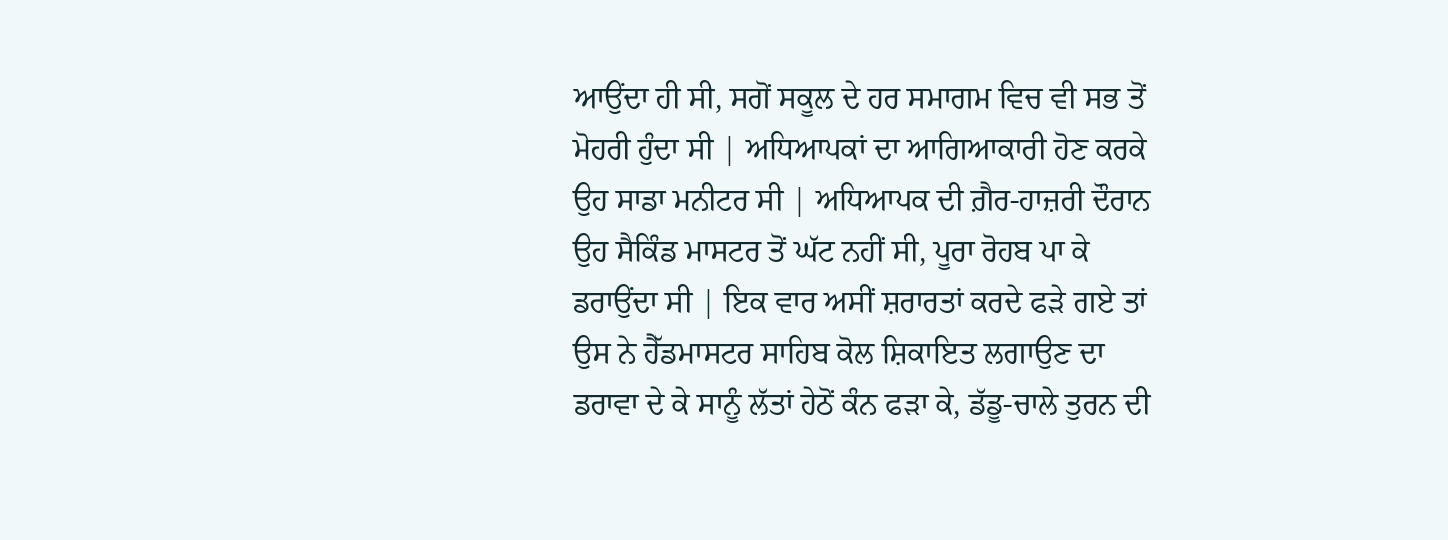ਆਉਂਦਾ ਹੀ ਸੀ, ਸਗੋਂ ਸਕੂਲ ਦੇ ਹਰ ਸਮਾਗਮ ਵਿਚ ਵੀ ਸਭ ਤੋਂ ਮੋਹਰੀ ਹੁੰਦਾ ਸੀ | ਅਧਿਆਪਕਾਂ ਦਾ ਆਗਿਆਕਾਰੀ ਹੋਣ ਕਰਕੇ ਉਹ ਸਾਡਾ ਮਨੀਟਰ ਸੀ | ਅਧਿਆਪਕ ਦੀ ਗ਼ੈਰ-ਹਾਜ਼ਰੀ ਦੌਰਾਨ ਉਹ ਸੈਕਿੰਡ ਮਾਸਟਰ ਤੋਂ ਘੱਟ ਨਹੀਂ ਸੀ, ਪੂਰਾ ਰੋਹਬ ਪਾ ਕੇ ਡਰਾਉਂਦਾ ਸੀ | ਇਕ ਵਾਰ ਅਸੀਂ ਸ਼ਰਾਰਤਾਂ ਕਰਦੇ ਫੜੇ ਗਏ ਤਾਂ ਉਸ ਨੇ ਹੈੱਡਮਾਸਟਰ ਸਾਹਿਬ ਕੋਲ ਸ਼ਿਕਾਇਤ ਲਗਾਉਣ ਦਾ ਡਰਾਵਾ ਦੇ ਕੇ ਸਾਨੂੰ ਲੱਤਾਂ ਹੇਠੋਂ ਕੰਨ ਫੜਾ ਕੇ, ਡੱਡੂ-ਚਾਲੇ ਤੁਰਨ ਦੀ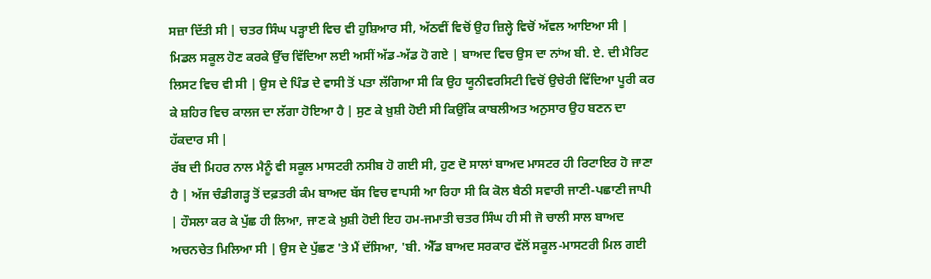ਸਜ਼ਾ ਦਿੱਤੀ ਸੀ | ਚਤਰ ਸਿੰਘ ਪੜ੍ਹਾਈ ਵਿਚ ਵੀ ਹੁਸ਼ਿਆਰ ਸੀ, ਅੱਠਵੀਂ ਵਿਚੋਂ ਉਹ ਜ਼ਿਲ੍ਹੇ ਵਿਚੋਂ ਅੱਵਲ ਆਇਆ ਸੀ | ਮਿਡਲ ਸਕੂਲ ਹੋਣ ਕਰਕੇ ਉੱਚ ਵਿੱਦਿਆ ਲਈ ਅਸੀਂ ਅੱਡ-ਅੱਡ ਹੋ ਗਏ | ਬਾਅਦ ਵਿਚ ਉਸ ਦਾ ਨਾਂਅ ਬੀ. ਏ. ਦੀ ਮੈਰਿਟ ਲਿਸਟ ਵਿਚ ਵੀ ਸੀ | ਉਸ ਦੇ ਪਿੰਡ ਦੇ ਵਾਸੀ ਤੋਂ ਪਤਾ ਲੱਗਿਆ ਸੀ ਕਿ ਉਹ ਯੂਨੀਵਰਸਿਟੀ ਵਿਚੋਂ ਉਚੇਰੀ ਵਿੱਦਿਆ ਪੂਰੀ ਕਰ ਕੇ ਸ਼ਹਿਰ ਵਿਚ ਕਾਲਜ ਦਾ ਲੱਗਾ ਹੋਇਆ ਹੈ | ਸੁਣ ਕੇ ਖ਼ੁਸ਼ੀ ਹੋਈ ਸੀ ਕਿਉਂਕਿ ਕਾਬਲੀਅਤ ਅਨੁਸਾਰ ਉਹ ਬਣਨ ਦਾ ਹੱਕਦਾਰ ਸੀ |
ਰੱਬ ਦੀ ਮਿਹਰ ਨਾਲ ਮੈਨੂੰ ਵੀ ਸਕੂਲ ਮਾਸਟਰੀ ਨਸੀਬ ਹੋ ਗਈ ਸੀ, ਹੁਣ ਦੋ ਸਾਲਾਂ ਬਾਅਦ ਮਾਸਟਰ ਹੀ ਰਿਟਾਇਰ ਹੋ ਜਾਣਾ ਹੈ | ਅੱਜ ਚੰਡੀਗੜ੍ਹ ਤੋਂ ਦਫ਼ਤਰੀ ਕੰਮ ਬਾਅਦ ਬੱਸ ਵਿਚ ਵਾਪਸੀ ਆ ਰਿਹਾ ਸੀ ਕਿ ਕੋਲ ਬੈਠੀ ਸਵਾਰੀ ਜਾਣੀ-ਪਛਾਣੀ ਜਾਪੀ | ਹੌਸਲਾ ਕਰ ਕੇ ਪੁੱਛ ਹੀ ਲਿਆ, ਜਾਣ ਕੇ ਖ਼ੁਸ਼ੀ ਹੋਈ ਇਹ ਹਮ-ਜਮਾਤੀ ਚਤਰ ਸਿੰਘ ਹੀ ਸੀ ਜੋ ਚਾਲੀ ਸਾਲ ਬਾਅਦ ਅਚਨਚੇਤ ਮਿਲਿਆ ਸੀ | ਉਸ ਦੇ ਪੁੱਛਣ 'ਤੇ ਮੈਂ ਦੱਸਿਆ, 'ਬੀ. ਐੱਡ ਬਾਅਦ ਸਰਕਾਰ ਵੱਲੋਂ ਸਕੂਲ-ਮਾਸਟਰੀ ਮਿਲ ਗਈ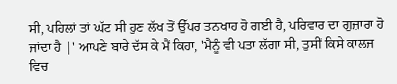ਸੀ, ਪਹਿਲਾਂ ਤਾਂ ਘੱਟ ਸੀ ਹੁਣ ਲੱਖ ਤੋਂ ਉੱਪਰ ਤਨਖਾਹ ਹੋ ਗਈ ਹੈ, ਪਰਿਵਾਰ ਦਾ ਗੁਜ਼ਾਰਾ ਹੋ ਜਾਂਦਾ ਹੈ |' ਆਪਣੇ ਬਾਰੇ ਦੱਸ ਕੇ ਮੈਂ ਕਿਹਾ, 'ਮੈਨੂੰ ਵੀ ਪਤਾ ਲੱਗਾ ਸੀ, ਤੁਸੀਂ ਕਿਸੇ ਕਾਲਜ ਵਿਚ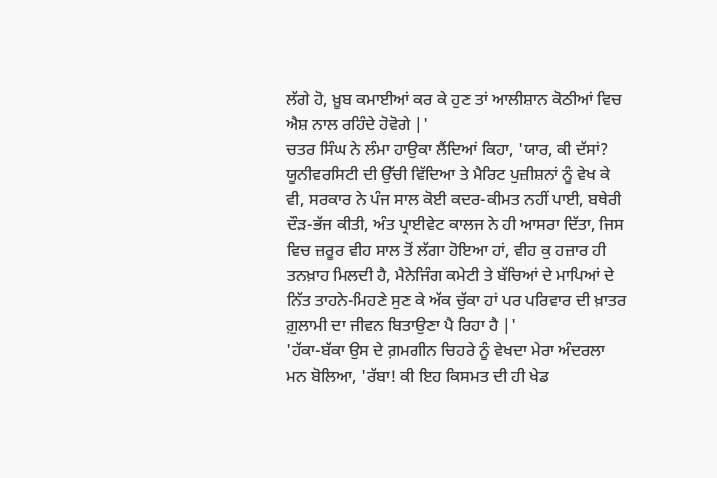ਲੱਗੇ ਹੋ, ਖ਼ੂਬ ਕਮਾਈਆਂ ਕਰ ਕੇ ਹੁਣ ਤਾਂ ਆਲੀਸ਼ਾਨ ਕੋਠੀਆਂ ਵਿਚ ਐਸ਼ ਨਾਲ ਰਹਿੰਦੇ ਹੋਵੋਗੇ |'
ਚਤਰ ਸਿੰਘ ਨੇ ਲੰਮਾ ਹਾਉਕਾ ਲੈਂਦਿਆਂ ਕਿਹਾ, 'ਯਾਰ, ਕੀ ਦੱਸਾਂ? ਯੂਨੀਵਰਸਿਟੀ ਦੀ ਉੱਚੀ ਵਿੱਦਿਆ ਤੇ ਮੈਰਿਟ ਪੁਜ਼ੀਸ਼ਨਾਂ ਨੂੰ ਵੇਖ ਕੇ ਵੀ, ਸਰਕਾਰ ਨੇ ਪੰਜ ਸਾਲ ਕੋਈ ਕਦਰ-ਕੀਮਤ ਨਹੀਂ ਪਾਈ, ਬਥੇਰੀ ਦੌੜ-ਭੱਜ ਕੀਤੀ, ਅੰਤ ਪ੍ਰਾਈਵੇਟ ਕਾਲਜ ਨੇ ਹੀ ਆਸਰਾ ਦਿੱਤਾ, ਜਿਸ ਵਿਚ ਜ਼ਰੂਰ ਵੀਹ ਸਾਲ ਤੋਂ ਲੱਗਾ ਹੋਇਆ ਹਾਂ, ਵੀਹ ਕੁ ਹਜ਼ਾਰ ਹੀ ਤਨਖ਼ਾਹ ਮਿਲਦੀ ਹੈ, ਮੈਨੇਜਿੰਗ ਕਮੇਟੀ ਤੇ ਬੱਚਿਆਂ ਦੇ ਮਾਪਿਆਂ ਦੇ ਨਿੱਤ ਤਾਹਨੇ-ਮਿਹਣੇ ਸੁਣ ਕੇ ਅੱਕ ਚੁੱਕਾ ਹਾਂ ਪਰ ਪਰਿਵਾਰ ਦੀ ਖ਼ਾਤਰ ਗ਼ੁਲਾਮੀ ਦਾ ਜੀਵਨ ਬਿਤਾਉਣਾ ਪੈ ਰਿਹਾ ਹੈ |'
'ਹੱਕਾ-ਬੱਕਾ ਉਸ ਦੇ ਗ਼ਮਗੀਨ ਚਿਹਰੇ ਨੂੰ ਵੇਖਦਾ ਮੇਰਾ ਅੰਦਰਲਾ ਮਨ ਬੋਲਿਆ, 'ਰੱਬਾ! ਕੀ ਇਹ ਕਿਸਮਤ ਦੀ ਹੀ ਖੇਡ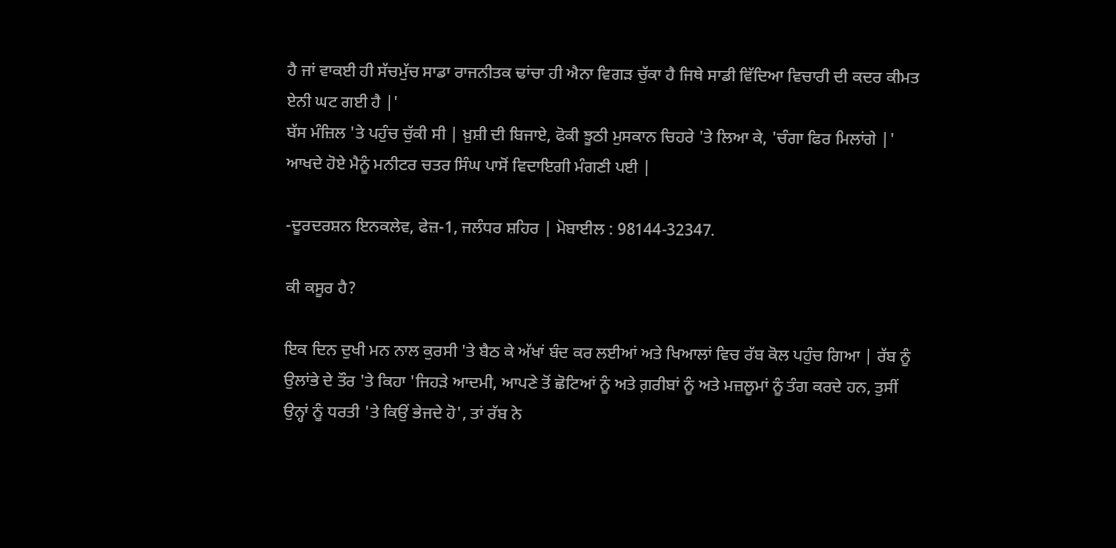ਹੈ ਜਾਂ ਵਾਕਈ ਹੀ ਸੱਚਮੁੱਚ ਸਾਡਾ ਰਾਜਨੀਤਕ ਢਾਂਚਾ ਹੀ ਐਨਾ ਵਿਗੜ ਚੁੱਕਾ ਹੈ ਜਿਥੇ ਸਾਡੀ ਵਿੱਦਿਆ ਵਿਚਾਰੀ ਦੀ ਕਦਰ ਕੀਮਤ ਏਨੀ ਘਟ ਗਈ ਹੈ |'
ਬੱਸ ਮੰਜ਼ਿਲ 'ਤੇ ਪਹੁੰਚ ਚੁੱਕੀ ਸੀ | ਖ਼ੁਸ਼ੀ ਦੀ ਬਿਜਾਏ, ਫੋਕੀ ਝੂਠੀ ਮੁਸਕਾਨ ਚਿਹਰੇ 'ਤੇ ਲਿਆ ਕੇ, 'ਚੰਗਾ ਫਿਰ ਮਿਲਾਂਗੇ |' ਆਖਦੇ ਹੋਏ ਮੈਨੂੰ ਮਨੀਟਰ ਚਤਰ ਸਿੰਘ ਪਾਸੋਂ ਵਿਦਾਇਗੀ ਮੰਗਣੀ ਪਈ |

-ਦੂਰਦਰਸ਼ਨ ਇਨਕਲੇਵ, ਫੇਜ਼-1, ਜਲੰਧਰ ਸ਼ਹਿਰ | ਮੋਬਾਈਲ : 98144-32347.

ਕੀ ਕਸੂਰ ਹੈ?

ਇਕ ਦਿਨ ਦੁਖੀ ਮਨ ਨਾਲ ਕੁਰਸੀ 'ਤੇ ਬੈਠ ਕੇ ਅੱਖਾਂ ਬੰਦ ਕਰ ਲਈਆਂ ਅਤੇ ਖਿਆਲਾਂ ਵਿਚ ਰੱਬ ਕੋਲ ਪਹੁੰਚ ਗਿਆ | ਰੱਬ ਨੂੰ ਉਲਾਂਭੇ ਦੇ ਤੌਰ 'ਤੇ ਕਿਹਾ 'ਜਿਹੜੇ ਆਦਮੀ, ਆਪਣੇ ਤੋਂ ਛੋਟਿਆਂ ਨੂੰ ਅਤੇ ਗ਼ਰੀਬਾਂ ਨੂੰ ਅਤੇ ਮਜ਼ਲੂਮਾਂ ਨੂੰ ਤੰਗ ਕਰਦੇ ਹਨ, ਤੁਸੀਂ ਉਨ੍ਹਾਂ ਨੂੰ ਧਰਤੀ 'ਤੇ ਕਿਉਂ ਭੇਜਦੇ ਹੋ', ਤਾਂ ਰੱਬ ਨੇ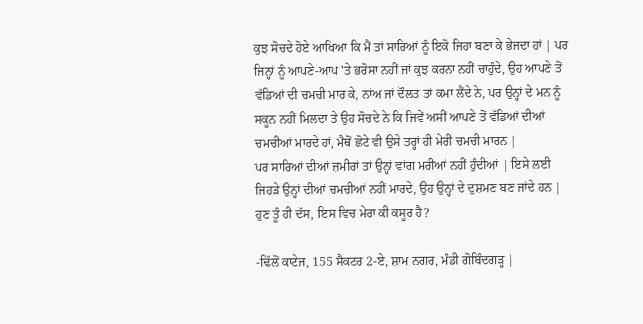ਕੁਝ ਸੋਚਦੇ ਹੋਏ ਆਖਿਆ ਕਿ ਮੈਂ ਤਾਂ ਸਾਰਿਆਂ ਨੂੰ ਇਕੋ ਜਿਹਾ ਬਣਾ ਕੇ ਭੇਜਦਾ ਹਾਂ | ਪਰ ਜਿਨ੍ਹਾਂ ਨੂੰ ਆਪਣੇ-ਆਪ 'ਤੇ ਭਰੋਸਾ ਨਹੀਂ ਜਾਂ ਕੁਝ ਕਰਨਾ ਨਹੀਂ ਚਾਹੁੰਦੇ, ਉਹ ਆਪਣੇ ਤੋਂ ਵੱਡਿਆਂ ਦੀ ਚਮਚੀ ਮਾਰ ਕੇ, ਨਾਂਅ ਜਾਂ ਦੌਲਤ ਤਾਂ ਕਮਾ ਲੈਂਦੇ ਨੇ, ਪਰ ਉਨ੍ਹਾਂ ਦੇ ਮਨ ਨੂੰ ਸਕੂਨ ਨਹੀਂ ਮਿਲਦਾ ਤੇ ਉਹ ਸੋਚਦੇ ਨੇ ਕਿ ਜਿਵੇਂ ਅਸੀਂ ਆਪਣੇ ਤੋਂ ਵੱਡਿਆਂ ਦੀਆਂ ਚਮਚੀਆਂ ਮਾਰਦੇ ਹਾਂ, ਮੈਥੋਂ ਛੋਟੇ ਵੀ ਉਸੇ ਤਰ੍ਹਾਂ ਹੀ ਮੇਰੀ ਚਮਚੀ ਮਾਰਨ |
ਪਰ ਸਾਰਿਆਂ ਦੀਆਂ ਜ਼ਮੀਰਾਂ ਤਾਂ ਉਨ੍ਹਾਂ ਵਾਂਗ ਮਰੀਆਂ ਨਹੀਂ ਹੁੰਦੀਆਂ | ਇਸੇ ਲਈ ਜਿਹੜੇ ਉਨ੍ਹਾਂ ਦੀਆਂ ਚਮਚੀਆਂ ਨਹੀਂ ਮਾਰਦੇ, ਉਹ ਉਨ੍ਹਾਂ ਦੇ ਦੁਸ਼ਮਣ ਬਣ ਜਾਂਦੇ ਹਨ | ਹੁਣ ਤੂੰ ਹੀ ਦੱਸ, ਇਸ ਵਿਚ ਮੇਰਾ ਕੀ ਕਸੂਰ ਹੈ?

-ਢਿੱਲੋਂ ਕਾਟੇਜ, 155 ਸੈਕਟਰ 2-ਏ, ਸ਼ਾਮ ਨਗਰ, ਮੰਡੀ ਗੋਬਿੰਦਗੜ੍ਹ |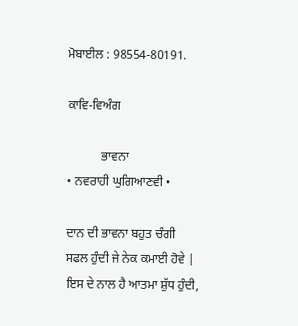ਮੋਬਾਈਲ : 98554-80191.

ਕਾਵਿ-ਵਿਅੰਗ

           ਭਾਵਨਾ
• ਨਵਰਾਹੀ ਘੁਗਿਆਣਵੀ •

ਦਾਨ ਦੀ ਭਾਵਨਾ ਬਹੁਤ ਚੰਗੀ
ਸਫਲ ਹੁੰਦੀ ਜੇ ਨੇਕ ਕਮਾਈ ਹੋਵੇ |
ਇਸ ਦੇ ਨਾਲ ਹੈ ਆਤਮਾ ਸ਼ੁੱਧ ਹੁੰਦੀ,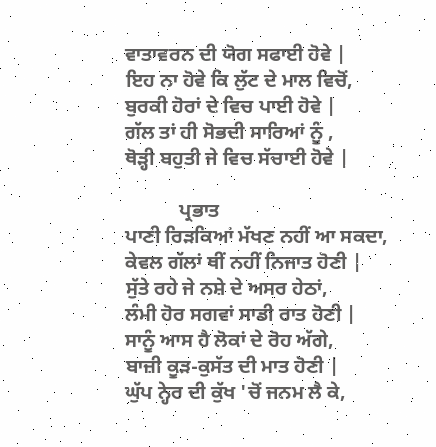ਵਾਤਾਵਰਨ ਦੀ ਯੋਗ ਸਫਾਈ ਹੋਵੇ |
ਇਹ ਨਾ ਹੋਵੇ ਕਿ ਲੁੱਟ ਦੇ ਮਾਲ ਵਿਚੋਂ,
ਬੁਰਕੀ ਹੋਰਾਂ ਦੇ ਵਿਚ ਪਾਈ ਹੋਵੇ |
ਗੱਲ ਤਾਂ ਹੀ ਸੋਭਦੀ ਸਾਰਿਆਂ ਨੂੰ ,
ਥੋੜ੍ਹੀ ਬਹੁਤੀ ਜੇ ਵਿਚ ਸੱਚਾਈ ਹੋਵੇ |

           ਪ੍ਰਭਾਤ
ਪਾਣੀ ਰਿੜਕਿਆਂ ਮੱਖਣ ਨਹੀਂ ਆ ਸਕਦਾ,
ਕੇਵਲ ਗੱਲਾਂ ਥੀਂ ਨਹੀਂ ਨਿਜਾਤ ਹੋਣੀ |
ਸੁੱਤੇ ਰਹੇ ਜੇ ਨਸ਼ੇ ਦੇ ਅਸਰ ਹੇਠਾਂ,
ਲੰਮੀ ਹੋਰ ਸਗਵਾਂ ਸਾਡੀ ਰਾਤ ਹੋਣੀ |
ਸਾਨੂੰ ਆਸ ਹੈ ਲੋਕਾਂ ਦੇ ਰੋਹ ਅੱਗੇ,
ਬਾਜ਼ੀ ਕੂੜ-ਕੁਸੱਤ ਦੀ ਮਾਤ ਹੋਣੀ |
ਘੁੱਪ ਨ੍ਹੇਰ ਦੀ ਕੁੱਖ 'ਚੋਂ ਜਨਮ ਲੈ ਕੇ,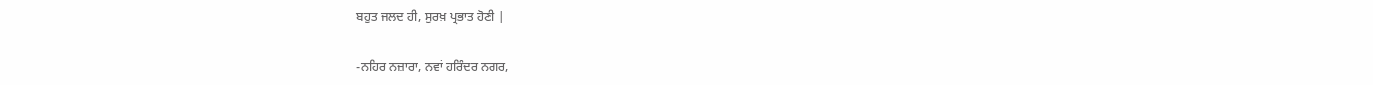ਬਹੁਤ ਜਲਦ ਹੀ, ਸੁਰਖ਼ ਪ੍ਰਭਾਤ ਹੋਣੀ |

-ਨਹਿਰ ਨਜ਼ਾਰਾ, ਨਵਾਂ ਹਰਿੰਦਰ ਨਗਰ,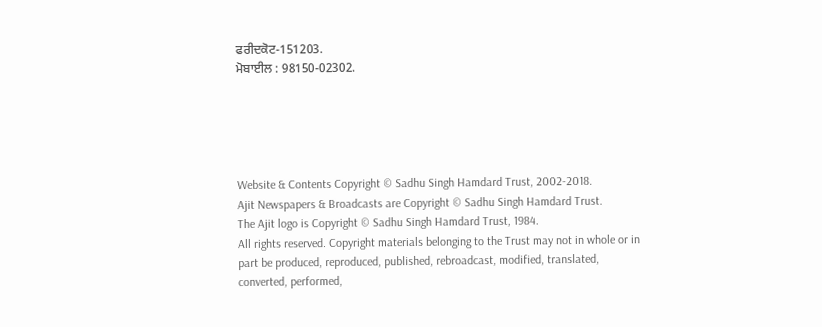ਫਰੀਦਕੋਟ-151203.
ਮੋਬਾਈਲ : 98150-02302.





Website & Contents Copyright © Sadhu Singh Hamdard Trust, 2002-2018.
Ajit Newspapers & Broadcasts are Copyright © Sadhu Singh Hamdard Trust.
The Ajit logo is Copyright © Sadhu Singh Hamdard Trust, 1984.
All rights reserved. Copyright materials belonging to the Trust may not in whole or in part be produced, reproduced, published, rebroadcast, modified, translated, converted, performed,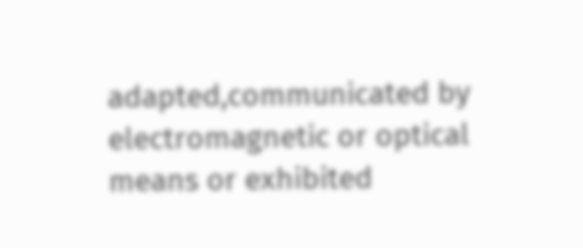adapted,communicated by electromagnetic or optical means or exhibited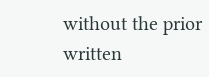without the prior written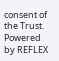consent of the Trust. Powered by REFLEX